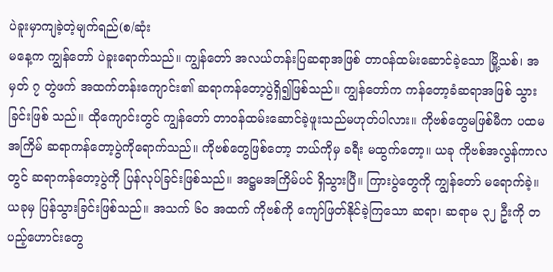ပဲခူးမှာကျခဲ့တဲ့မျက်ရည်(စ/ဆုံး
မနေ့က ကျွန်တော် ပဲခူးရောက်သည်။ ကျွန်တော် အလယ်တန်းပြဆရာအဖြစ် တာဝန်ထမ်းဆောင်ခဲ့သော မြို့သစ်၊ အမှတ် ၇ တွဲဖက် အထက်တန်းကျောင်း၏ ဆရာကန်တော့ပွဲရှိ၍ဖြစ်သည်။ ကျွန်တော်က ကန်တော့ခံဆရာအဖြစ် သွားခြင်းဖြစ် သည်။ ထိုကျောင်းတွင် ကျွန်တော် တာဝန်ထမ်းဆောင်ခဲ့ဖူးသည်မဟုတ်ပါလား။ ကိုဗစ်တွေမဖြစ်မီက ပထမအကြိမ် ဆရာကန်တော့ပွဲကိုရောက်သည်။ ကိုဗစ်တွေဖြစ်တော့ ဘယ်ကိုမှ ခရီး မထွက်တော့။ ယခု ကိုဗစ်အလွန်ကာလတွင် ဆရာကန်တော့ပွဲကို ပြန်လုပ်ခြင်းဖြစ်သည်။ အဋ္ဌမအကြိမ်ပင် ရှိသွားပြီ။ ကြားပွဲတွေကို ကျွန်တော် မရောက်ခဲ့။
ယခုမှ ပြန်သွားခြင်းဖြစ်သည်။ အသက် ၆၀ အထက် ကိုဗစ်ကို ကျော်ဖြတ်နိုင်ခဲ့ကြသော ဆရာ၊ ဆရာမ ၃၂ ဦးကို တပည့်ဟောင်းတွေ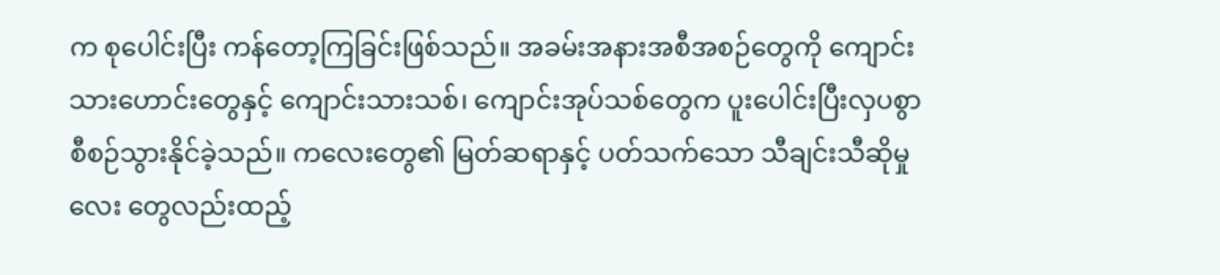က စုပေါင်းပြီး ကန်တော့ကြခြင်းဖြစ်သည်။ အခမ်းအနားအစီအစဉ်တွေကို ကျောင်းသားဟောင်းတွေနှင့် ကျောင်းသားသစ်၊ ကျောင်းအုပ်သစ်တွေက ပူးပေါင်းပြီးလှပစွာ စီစဉ်သွားနိုင်ခဲ့သည်။ ကလေးတွေ၏ မြတ်ဆရာနှင့် ပတ်သက်သော သီချင်းသီဆိုမှုလေး တွေလည်းထည့်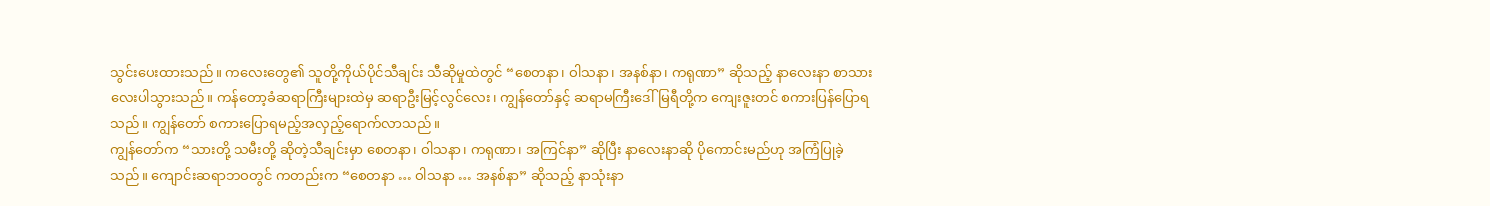သွင်းပေးထားသည်။ ကလေးတွေ၏ သူတို့ကိုယ်ပိုင်သီချင်း သီဆိုမှုထဲတွင် “စေတနာ၊ ဝါသနာ၊ အနစ်နာ၊ ကရုဏာ” ဆိုသည့် နာလေးနာ စာသားလေးပါသွားသည်။ ကန်တော့ခံဆရာကြီးများထဲမှ ဆရာဦးမြင့်လွင်လေး၊ ကျွန်တော်နှင့် ဆရာမကြီးဒေါ်မြရီတို့က ကျေးဇူးတင် စကားပြန်ပြောရသည်။ ကျွန်တော် စကားပြောရမည့်အလှည့်ရောက်လာသည်။
ကျွန်တော်က “သားတို့ သမီးတို့ ဆိုတဲ့သီချင်းမှာ စေတနာ၊ ဝါသနာ၊ ကရုဏာ၊ အကြင်နာ” ဆိုပြီး နာလေးနာဆို ပိုကောင်းမည်ဟု အကြံပြုခဲ့သည်။ ကျောင်းဆရာဘဝတွင် ကတည်းက “စေတနာ … ဝါသနာ … အနစ်နာ” ဆိုသည့် နာသုံးနာ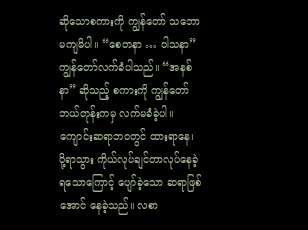ဆိုသောစကားကို ကျွန်တော် သဘောမကျမိပါ။ “စေတနာ … ဝါသနာ” ကျွန်တော်လက်ခံပါသည်။ “အနစ်နာ” ဆိုသည့် စကားကို ကျွန်တော် ဘယ်တုန်းကမှ လက်မခံခဲ့ပါ။ ကျောင်းဆရာဘဝတွင် ထားရာနေ၊ ပို့ရာသွား ကိုယ်လုပ်ချင်တာလုပ်နေခဲ့ရသောကြောင့် ပျော်ခဲ့သော ဆရာဖြစ်အောင် နေခဲ့သည်။ လစာ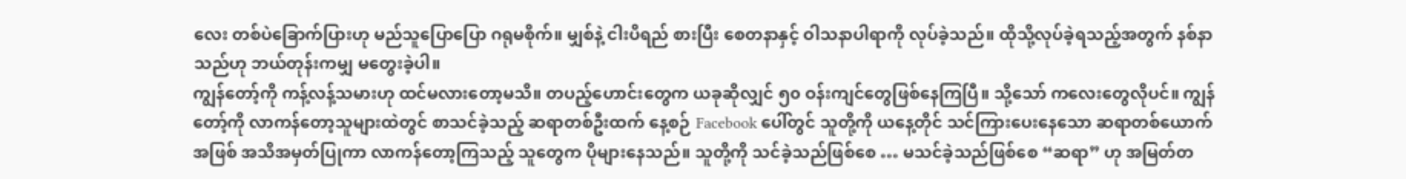လေး တစ်ပဲခြောက်ပြားဟု မည်သူပြောပြော ဂရုမစိုက်။ မျှစ်နဲ့ ငါးပိရည် စားပြီး စေတနာနှင့် ဝါသနာပါရာကို လုပ်ခဲ့သည်။ ထိုသို့လုပ်ခဲ့ရသည့်အတွက် နစ်နာသည်ဟု ဘယ်တုန်းကမျှ မတွေးခဲ့ပါ။
ကျွန်တော့်ကို ကန့်လန့်သမားဟု ထင်မလားတော့မသိ။ တပည့်ဟောင်းတွေက ယခုဆိုလျှင် ၅၀ ဝန်းကျင်တွေဖြစ်နေကြပြီ။ သို့သော် ကလေးတွေလိုပင်။ ကျွန်တော့်ကို လာကန်တော့သူများထဲတွင် စာသင်ခဲ့သည့် ဆရာတစ်ဦးထက် နေ့စဉ် Facebook ပေါ်တွင် သူတို့ကို ယနေ့တိုင် သင်ကြားပေးနေသော ဆရာတစ်ယောက်အဖြစ် အသိအမှတ်ပြုကာ လာကန်တော့ကြသည့် သူတွေက ပိုများနေသည်။ သူတို့ကို သင်ခဲ့သည်ဖြစ်စေ … မသင်ခဲ့သည်ဖြစ်စေ “ဆရာ” ဟု အမြတ်တ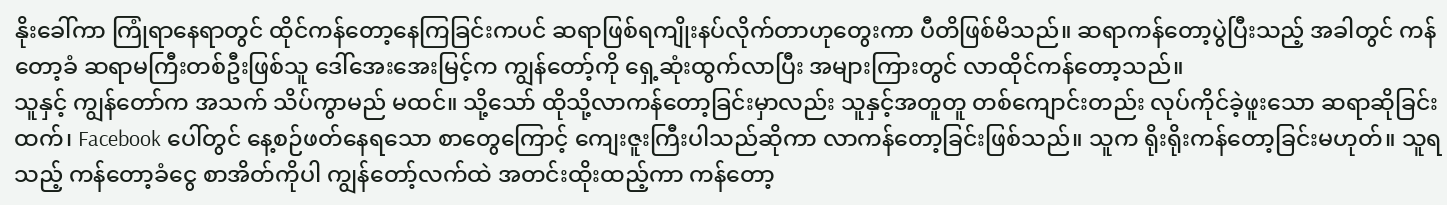နိုးခေါ်ကာ ကြုံရာနေရာတွင် ထိုင်ကန်တော့နေကြခြင်းကပင် ဆရာဖြစ်ရကျိုးနပ်လိုက်တာဟုတွေးကာ ပီတိဖြစ်မိသည်။ ဆရာကန်တော့ပွဲပြီးသည့် အခါတွင် ကန်တော့ခံ ဆရာမကြီးတစ်ဦးဖြစ်သူ ဒေါ်အေးအေးမြင့်က ကျွန်တော့်ကို ရှေ့ဆုံးထွက်လာပြီး အများကြားတွင် လာထိုင်ကန်တော့သည်။
သူနှင့် ကျွန်တော်က အသက် သိပ်ကွာမည် မထင်။ သို့သော် ထိုသို့လာကန်တော့ခြင်းမှာလည်း သူနှင့်အတူတူ တစ်ကျောင်းတည်း လုပ်ကိုင်ခဲ့ဖူးသော ဆရာဆိုခြင်းထက်၊ Facebook ပေါ်တွင် နေ့စဉ်ဖတ်နေရသော စာတွေကြောင့် ကျေးဇူးကြီးပါသည်ဆိုကာ လာကန်တော့ခြင်းဖြစ်သည်။ သူက ရိုးရိုးကန်တော့ခြင်းမဟုတ်။ သူရသည့် ကန်တော့ခံငွေ စာအိတ်ကိုပါ ကျွန်တော့်လက်ထဲ အတင်းထိုးထည့်ကာ ကန်တော့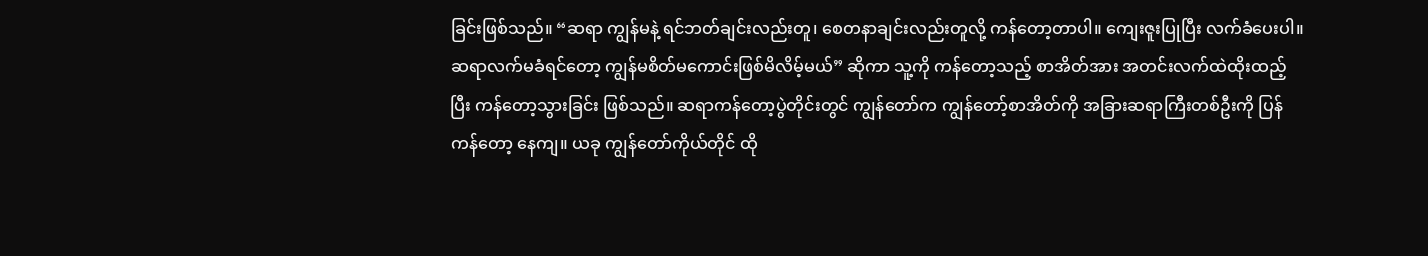ခြင်းဖြစ်သည်။ “ဆရာ ကျွန်မနဲ့ ရင်ဘတ်ချင်းလည်းတူ၊ စေတနာချင်းလည်းတူလို့ ကန်တော့တာပါ။ ကျေးဇူးပြုပြီး လက်ခံပေးပါ။ ဆရာလက်မခံရင်တော့ ကျွန်မစိတ်မကောင်းဖြစ်မိလိမ့်မယ်” ဆိုကာ သူ့ကို ကန်တော့သည့် စာအိတ်အား အတင်းလက်ထဲထိုးထည့်ပြီး ကန်တော့သွားခြင်း ဖြစ်သည်။ ဆရာကန်တော့ပွဲတိုင်းတွင် ကျွန်တော်က ကျွန်တော့်စာအိတ်ကို အခြားဆရာကြီးတစ်ဦးကို ပြန်ကန်တော့ နေကျ။ ယခု ကျွန်တော်ကိုယ်တိုင် ထို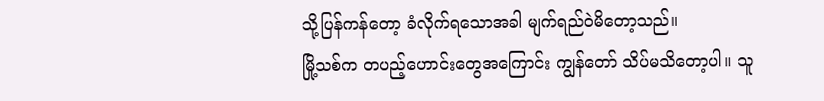သို့ပြန်ကန်တော့ ခံလိုက်ရသောအခါ မျက်ရည်ဝဲမိတော့သည်။
မြို့သစ်က တပည့်ဟောင်းတွေအကြောင်း ကျွန်တော် သိပ်မသိတော့ပါ။ သူ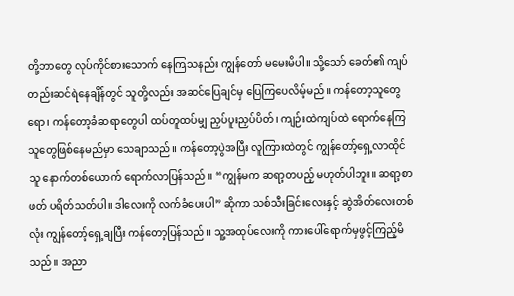တို့ဘာတွေ လုပ်ကိုင်စားသောက် နေကြသနည်း ကျွန်တော် မမေးမိပါ။ သို့သော် ခေတ်၏ ကျပ်တည်းဆင်ရဲနေချိန်တွင် သူတို့လည်း အဆင်ပြေချင်မှ ပြေကြပေလိမ့်မည်။ ကန်တော့သူတွေရော၊ ကန်တော့ခံဆရာတွေပါ ထပ်တူထပ်မျှ ညှပ်ပူးညှပ်ပိတ်၊ ကျဉ်းထဲကျပ်ထဲ ရောက်နေကြသူတွေဖြစ်နေမည်မှာ သေချာသည်။ ကန်တော့ပွဲအပြီး လူကြားထဲတွင် ကျွန်တော့်ရှေ့လာထိုင်သူ နောက်တစ်ယောက် ရောက်လာပြန်သည်။ “ကျွန်မက ဆရာ့တပည့် မဟုတ်ပါဘူး။ ဆရာ့စာဖတ် ပရိတ်သတ်ပါ။ ဒါလေးကို လက်ခံပေးပါ” ဆိုကာ သစ်သီးခြင်းလေးနှင့် ဆွဲအိတ်လေးတစ်လုံး ကျွန်တော့်ရှေ့ချပြီး ကန်တော့ပြန်သည်။ သူ့အထုပ်လေးကို ကားပေါ်ရောက်မှဖွင့်ကြည့်မိသည်။ အညာ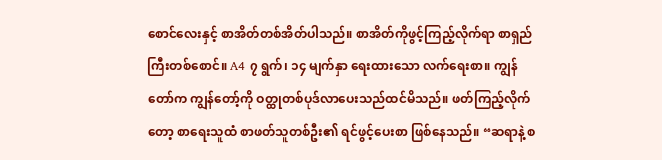စောင်လေးနှင့် စာအိတ်တစ်အိတ်ပါသည်။ စာအိတ်ကိုဖွင့်ကြည့်လိုက်ရာ စာရှည်ကြီးတစ်စောင်။ A4 ၇ ရွက်၊ ၁၄ မျက်နှာ ရေးထားသော လက်ရေးစာ။ ကျွန်တော်က ကျွန်တော့်ကို ဝတ္ထုတစ်ပုဒ်လာပေးသည်ထင်မိသည်။ ဖတ်ကြည့်လိုက်တော့ စာရေးသူထံ စာဖတ်သူတစ်ဦး၏ ရင်ဖွင့်ပေးစာ ဖြစ်နေသည်။ “ဆရာနဲ့ စ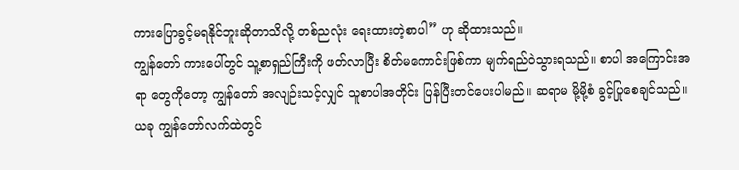ကားပြောခွင့်မရနိုင်ဘူးဆိုတာသိလို့ တစ်ညလုံး ရေးထားတဲ့စာပါ” ဟု ဆိုထားသည်။
ကျွန်တော် ကားပေါ်တွင် သူ့စာရှည်ကြီးကို ဖတ်လာပြီး စိတ်မကောင်းဖြစ်ကာ မျက်ရည်ဝဲသွားရသည်။ စာပါ အကြောင်းအရာ တွေကိုတော့ ကျွန်တော် အလျဉ်းသင့်လျှင် သူစာပါအတိုင်း ပြန်ပြီးတင်ပေးပါမည်။ ဆရာမ မို့မို့စံ ခွင့်ပြုစေချင်သည်။ ယခု ကျွန်တော်လက်ထဲတွင်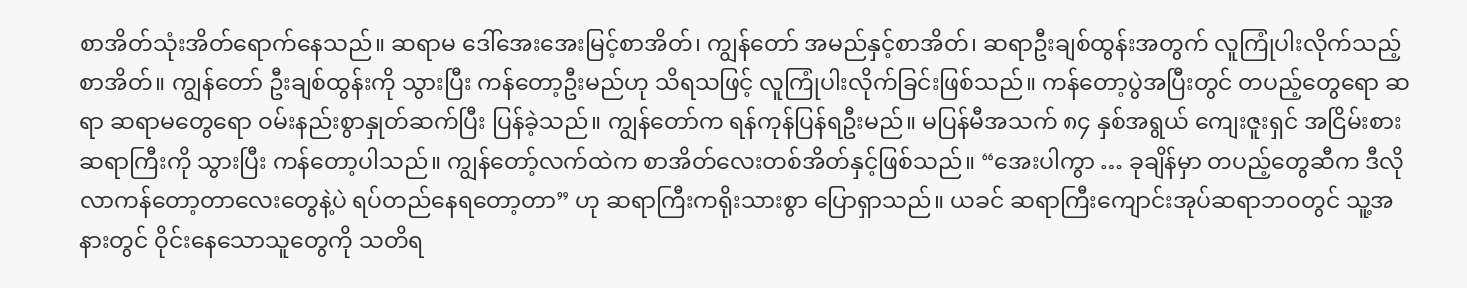စာအိတ်သုံးအိတ်ရောက်နေသည်။ ဆရာမ ဒေါ်အေးအေးမြင့်စာအိတ်၊ ကျွန်တော် အမည်နှင့်စာအိတ်၊ ဆရာဦးချစ်ထွန်းအတွက် လူကြုံပါးလိုက်သည့်စာအိတ်။ ကျွန်တော် ဦးချစ်ထွန်းကို သွားပြီး ကန်တော့ဦးမည်ဟု သိရသဖြင့် လူကြုံပါးလိုက်ခြင်းဖြစ်သည်။ ကန်တော့ပွဲအပြီးတွင် တပည့်တွေရော ဆရာ ဆရာမတွေရော ဝမ်းနည်းစွာနှုတ်ဆက်ပြီး ပြန်ခဲ့သည်။ ကျွန်တော်က ရန်ကုန်ပြန်ရဦးမည်။ မပြန်မီအသက် ၈၄ နှစ်အရွယ် ကျေးဇူးရှင် အငြိမ်းစား ဆရာကြီးကို သွားပြီး ကန်တော့ပါသည်။ ကျွန်တော့်လက်ထဲက စာအိတ်လေးတစ်အိတ်နှင့်ဖြစ်သည်။ “အေးပါကွာ … ခုချိန်မှာ တပည့်တွေဆီက ဒီလိုလာကန်တော့တာလေးတွေနဲ့ပဲ ရပ်တည်နေရတော့တာ” ဟု ဆရာကြီးကရိုးသားစွာ ပြောရှာသည်။ ယခင် ဆရာကြီးကျောင်းအုပ်ဆရာဘဝတွင် သူ့အနားတွင် ဝိုင်းနေသောသူတွေကို သတိရ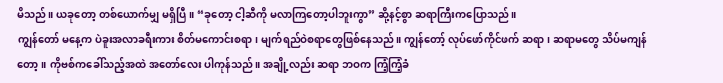မိသည်။ ယခုတော့ တစ်ယောက်မျှ မရှိပြီ။ “ခုတော့ ငါ့ဆီကို မလာကြတော့ပါဘူးကွာ” ဆို့နင့်စွာ ဆရာကြီးကပြောသည်။
ကျွန်တော် မနေ့က ပဲခူးအလာခရီးကား စိတ်မကောင်းစရာ၊ မျက်ရည်ဝဲစရာတွေဖြစ်နေသည်။ ကျွန်တော့် လုပ်ဖော်ကိုင်ဖက် ဆရာ၊ ဆရာမတွေ သိပ်မကျန်တော့။ ကိုဗစ်ကခေါ်သည့်အထဲ အတော်လေး ပါကုန်သည်။ အချို့လည်း ဆရာ ဘဝက ကြံ့ကြံ့ခံ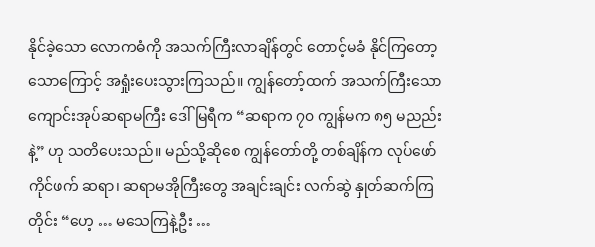နိုင်ခဲ့သော လောကဓံကို အသက်ကြီးလာချိန်တွင် တောင့်မခံ နိုင်ကြတော့သောကြောင့် အရှုံးပေးသွားကြသည်။ ကျွန်တော့်ထက် အသက်ကြီးသော ကျောင်းအုပ်ဆရာမကြီး ဒေါ်မြရီက “ဆရာက ၇၀ ကျွန်မက ၈၅ မညည်းနဲ့” ဟု သတိပေးသည်။ မည်သို့ဆိုစေ ကျွန်တော်တို့ တစ်ချိန်က လုပ်ဖော်ကိုင်ဖက် ဆရာ၊ ဆရာမအိုကြီးတွေ အချင်းချင်း လက်ဆွဲ နှုတ်ဆက်ကြတိုင်း “ဟေ့ … မသေကြနဲ့ဦး …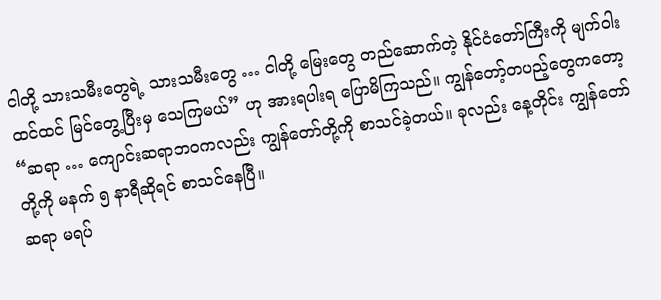ငါတို့ သားသမီးတွေရဲ့ သားသမီးတွေ … ငါတို့ မြေးတွေ တည်ဆောက်တဲ့ နိုင်ငံတော်ကြီးကို မျက်ဝါးထင်ထင် မြင်တွေ့ပြီးမှ သေကြမယ်” ဟု အားရပါးရ ပြောမိကြသည်။ ကျွန်တော့်တပည့်တွေကတော့ “ဆရာ … ကျောင်းဆရာဘဝကလည်း ကျွန်တော်တို့ကို စာသင်ခဲ့တယ်။ ခုလည်း နေ့တိုင်း ကျွန်တော်တို့ကို မနက် ၅ နာရီဆိုရင် စာသင်နေပြီ။
ဆရာ မရပ်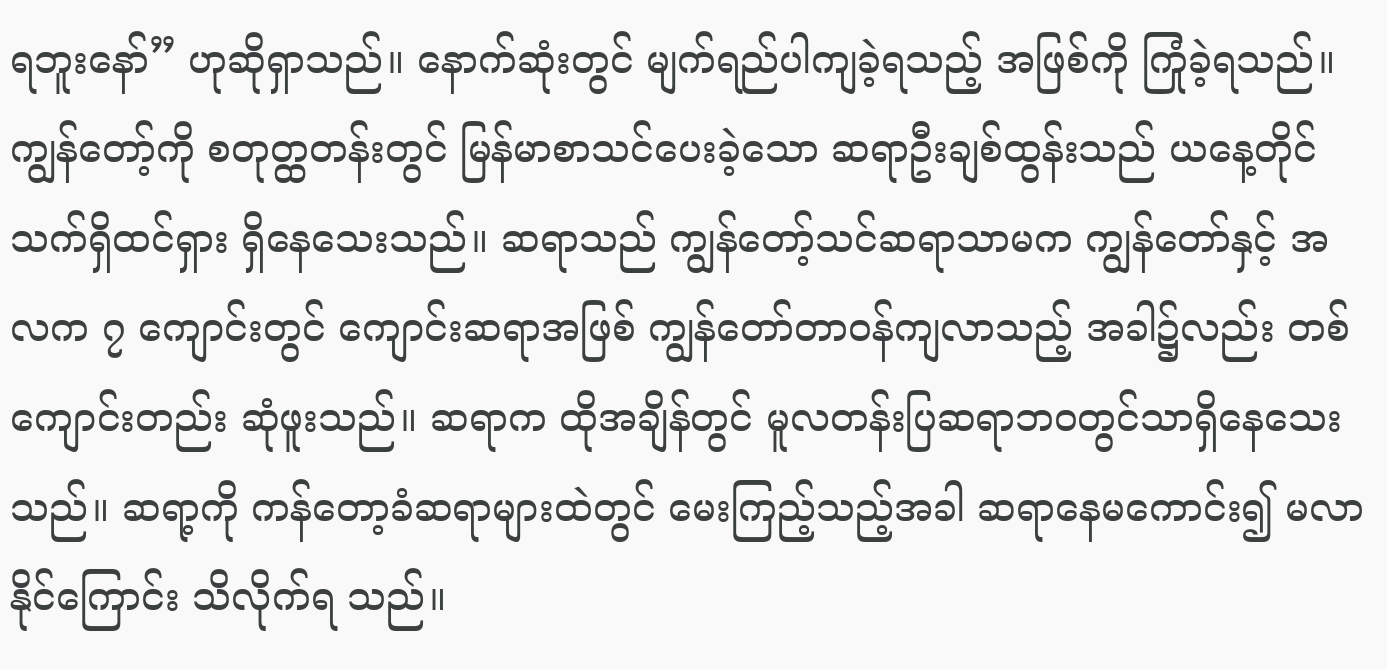ရဘူးနော်” ဟုဆိုရှာသည်။ နောက်ဆုံးတွင် မျက်ရည်ပါကျခဲ့ရသည့် အဖြစ်ကို ကြုံခဲ့ရသည်။ ကျွန်တော့်ကို စတုတ္ထတန်းတွင် မြန်မာစာသင်ပေးခဲ့သော ဆရာဦးချစ်ထွန်းသည် ယနေ့တိုင်သက်ရှိထင်ရှား ရှိနေသေးသည်။ ဆရာသည် ကျွန်တော့်သင်ဆရာသာမက ကျွန်တော်နှင့် အလက ၇ ကျောင်းတွင် ကျောင်းဆရာအဖြစ် ကျွန်တော်တာဝန်ကျလာသည့် အခါ၌လည်း တစ်ကျောင်းတည်း ဆုံဖူးသည်။ ဆရာက ထိုအချိန်တွင် မူလတန်းပြဆရာဘဝတွင်သာရှိနေသေးသည်။ ဆရာ့ကို ကန်တော့ခံဆရာများထဲတွင် မေးကြည့်သည့်အခါ ဆရာနေမကောင်း၍ မလာနိုင်ကြောင်း သိလိုက်ရ သည်။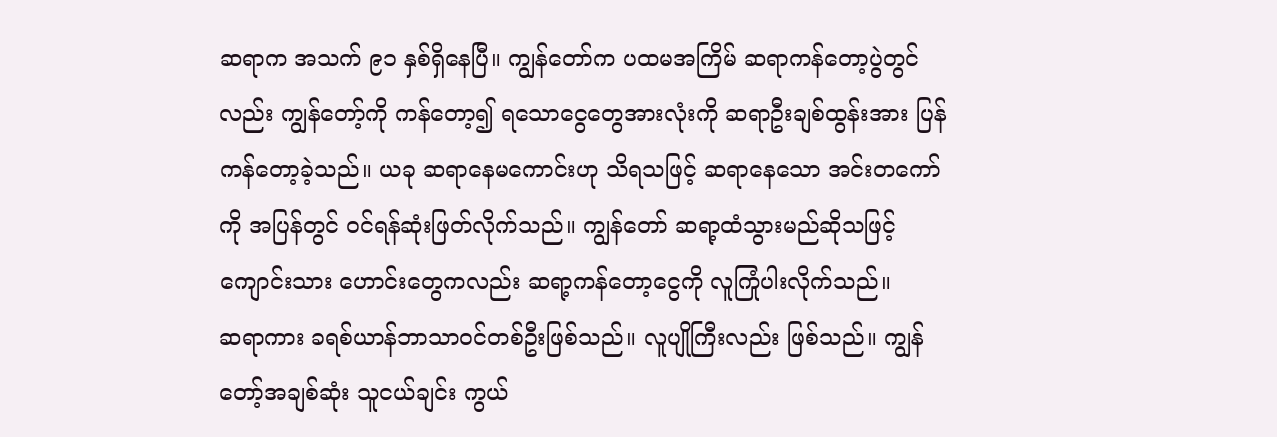ဆရာက အသက် ၉၁ နှစ်ရှိနေပြီ။ ကျွန်တော်က ပထမအကြိမ် ဆရာကန်တော့ပွဲတွင်လည်း ကျွန်တော့်ကို ကန်တော့၍ ရသောငွေတွေအားလုံးကို ဆရာဦးချစ်ထွန်းအား ပြန်ကန်တော့ခဲ့သည်။ ယခု ဆရာနေမကောင်းဟု သိရသဖြင့် ဆရာနေသော အင်းတကော်ကို အပြန်တွင် ဝင်ရန်ဆုံးဖြတ်လိုက်သည်။ ကျွန်တော် ဆရာ့ထံသွားမည်ဆိုသဖြင့် ကျောင်းသား ဟောင်းတွေကလည်း ဆရာ့ကန်တော့ငွေကို လူကြုံပါးလိုက်သည်။
ဆရာကား ခရစ်ယာန်ဘာသာဝင်တစ်ဦးဖြစ်သည်။ လူပျိုကြီးလည်း ဖြစ်သည်။ ကျွန်တော့်အချစ်ဆုံး သူငယ်ချင်း ကွယ်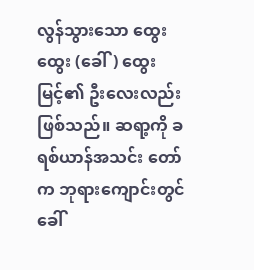လွန်သွားသော ထွေးထွေး (ခေါ်) ထွေးမြင့်၏ ဦးလေးလည်း ဖြစ်သည်။ ဆရာ့ကို ခရစ်ယာန်အသင်း တော်က ဘုရားကျောင်းတွင်ခေါ်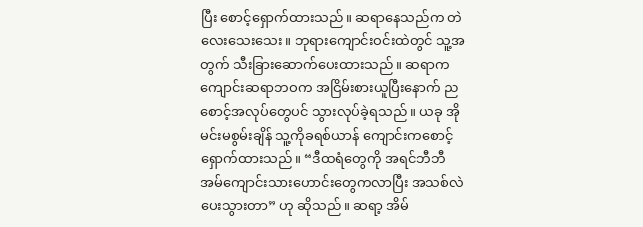ပြီး စောင့်ရှောက်ထားသည်။ ဆရာနေသည်က တဲလေးသေးသေး။ ဘုရားကျောင်းဝင်းထဲတွင် သူ့အတွက် သီးခြားဆောက်ပေးထားသည်။ ဆရာက ကျောင်းဆရာဘဝက အငြိမ်းစားယူပြီးနောက် ညစောင့်အလုပ်တွေပင် သွားလုပ်ခဲ့ရသည်။ ယခု အိုမင်းမစွမ်းချိန် သူ့ကိုခရစ်ယာန် ကျောင်းကစောင့်ရှောက်ထားသည်။ “ဒီထရံတွေကို အရင်ဘီဘီအမ်ကျောင်းသားဟောင်းတွေကလာပြီး အသစ်လဲပေးသွားတာ” ဟု ဆိုသည်။ ဆရာ့ အိမ်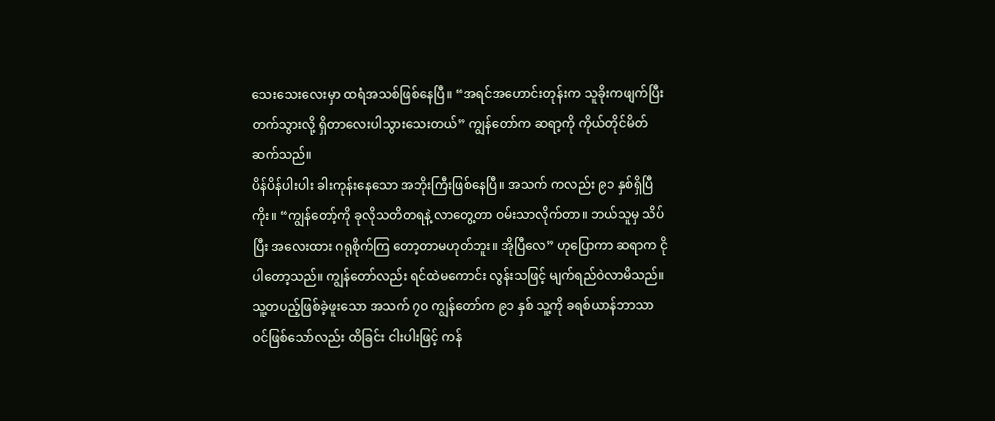သေးသေးလေးမှာ ထရံအသစ်ဖြစ်နေပြီ။ “အရင်အဟောင်းတုန်းက သူခိုးကဖျက်ပြီးတက်သွားလို့ ရှိတာလေးပါသွားသေးတယ်” ကျွန်တော်က ဆရာ့ကို ကိုယ်တိုင်မိတ်ဆက်သည်။
ပိန်ပိန်ပါးပါး ခါးကုန်းနေသော အဘိုးကြီးဖြစ်နေပြီ။ အသက် ကလည်း ၉၁ နှစ်ရှိပြီကိုး။ “ကျွန်တော့်ကို ခုလိုသတိတရနဲ့ လာတွေ့တာ ဝမ်းသာလိုက်တာ။ ဘယ်သူမှ သိပ်ပြီး အလေးထား ဂရုစိုက်ကြ တော့တာမဟုတ်ဘူး။ အိုပြီလေ” ဟုပြောကာ ဆရာက ငိုပါတော့သည်။ ကျွန်တော်လည်း ရင်ထဲမကောင်း လွန်းသဖြင့် မျက်ရည်ဝဲလာမိသည်။ သူ့တပည့်ဖြစ်ခဲ့ဖူးသော အသက် ၇၀ ကျွန်တော်က ၉၁ နှစ် သူ့ကို ခရစ်ယာန်ဘာသာဝင်ဖြစ်သော်လည်း ထိခြင်း ငါးပါးဖြင့် ကန်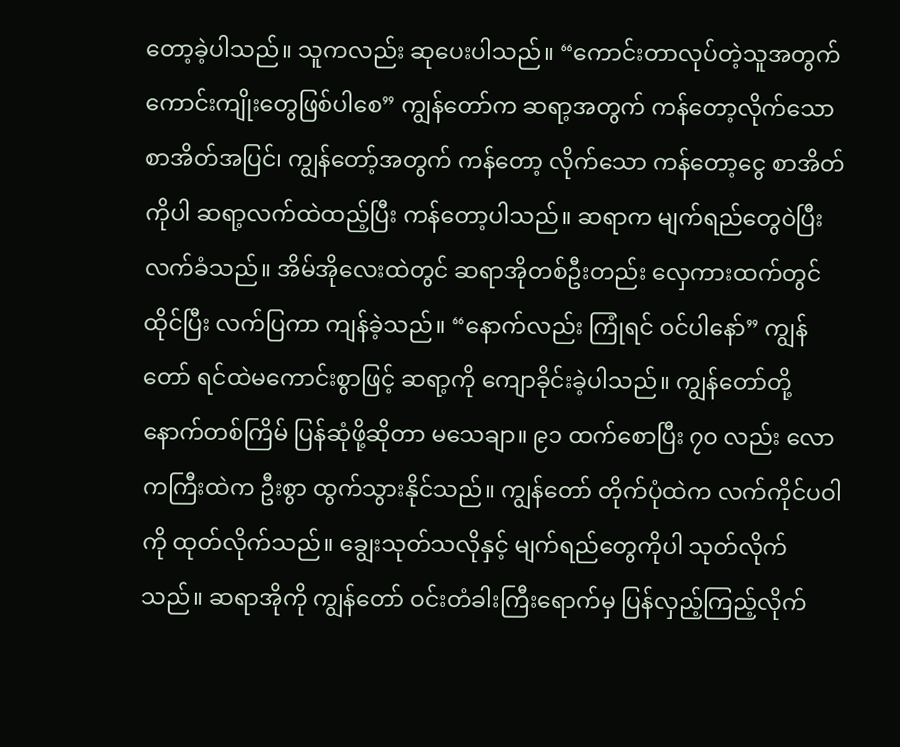တော့ခဲ့ပါသည်။ သူကလည်း ဆုပေးပါသည်။ “ကောင်းတာလုပ်တဲ့သူအတွက် ကောင်းကျိုးတွေဖြစ်ပါစေ” ကျွန်တော်က ဆရာ့အတွက် ကန်တော့လိုက်သော စာအိတ်အပြင်၊ ကျွန်တော့်အတွက် ကန်တော့ လိုက်သော ကန်တော့ငွေ စာအိတ်ကိုပါ ဆရာ့လက်ထဲထည့်ပြီး ကန်တော့ပါသည်။ ဆရာက မျက်ရည်တွေဝဲပြီး လက်ခံသည်။ အိမ်အိုလေးထဲတွင် ဆရာအိုတစ်ဦးတည်း လှေကားထက်တွင်ထိုင်ပြီး လက်ပြကာ ကျန်ခဲ့သည်။ “နောက်လည်း ကြုံရင် ဝင်ပါနော်” ကျွန်တော် ရင်ထဲမကောင်းစွာဖြင့် ဆရာ့ကို ကျောခိုင်းခဲ့ပါသည်။ ကျွန်တော်တို့ နောက်တစ်ကြိမ် ပြန်ဆုံဖို့ဆိုတာ မသေချာ။ ၉၁ ထက်စောပြီး ၇၀ လည်း လောကကြီးထဲက ဦးစွာ ထွက်သွားနိုင်သည်။ ကျွန်တော် တိုက်ပုံထဲက လက်ကိုင်ပဝါကို ထုတ်လိုက်သည်။ ချွေးသုတ်သလိုနှင့် မျက်ရည်တွေကိုပါ သုတ်လိုက်သည်။ ဆရာအိုကို ကျွန်တော် ဝင်းတံခါးကြီးရောက်မှ ပြန်လှည့်ကြည့်လိုက်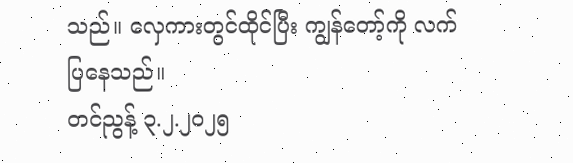သည်။ လှေကားတွင်ထိုင်ပြီး ကျွန်တော့်ကို လက်ပြနေသည်။
တင်ညွန့် ၃.၂.၂၀၂၅